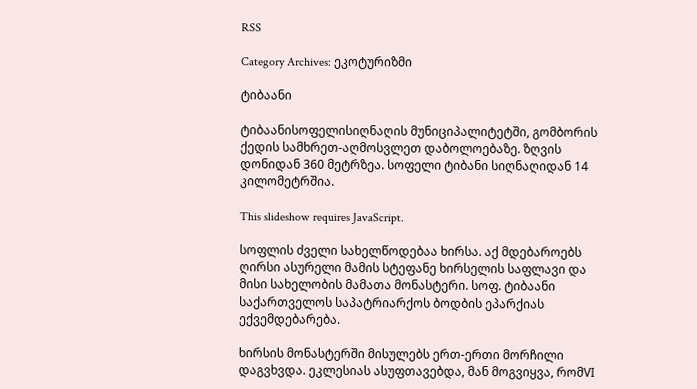RSS

Category Archives: ეკოტურიზმი

ტიბაანი

ტიბაანისოფელისიღნაღის მუნიციპალიტეტში, გომბორის ქედის სამხრეთ-აღმოსვლეთ დაბოლოებაზე. ზღვის დონიდან 360 მეტრზეა. სოფელი ტიბანი სიღნაღიდან 14 კილომეტრშია.

This slideshow requires JavaScript.

სოფლის ძველი სახელწოდებაა ხირსა. აქ მდებაროებს ღირსი ასურელი მამის სტეფანე ხირსელის საფლავი და მისი სახელობის მამათა მონასტერი. სოფ. ტიბაანი საქართველოს საპატრიარქოს ბოდბის ეპარქიას ექვემდებარება.

ხირსის მონასტერში მისულებს ერთ-ერთი მორჩილი დაგვხვდა. ეკლესიას ასუფთავებდა, მან მოგვიყვა, რომVI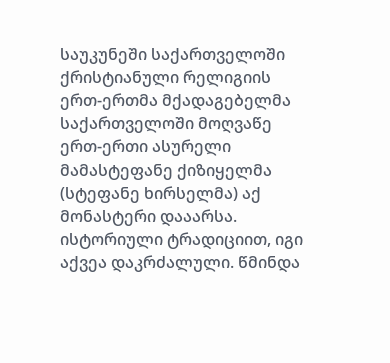საუკუნეში საქართველოში ქრისტიანული რელიგიის ერთ-ერთმა მქადაგებელმა საქართველოში მოღვაწე ერთ-ერთი ასურელი მამასტეფანე ქიზიყელმა (სტეფანე ხირსელმა) აქ მონასტერი დააარსა. ისტორიული ტრადიციით, იგი აქვეა დაკრძალული. წმინდა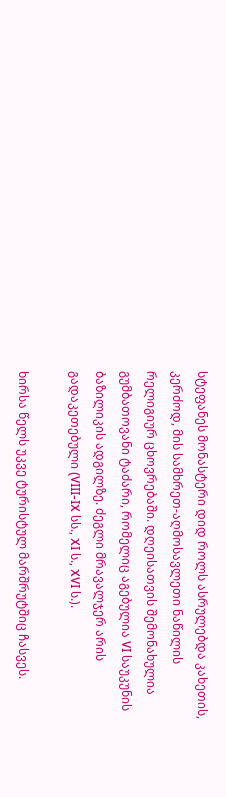სტეფანეს მონასტერი დიდ როლს ასრულებდა კახეთის, კერძოდ, მის სამხრეთ-აღმოსავლეთი ნაწილის რელიგიურ ცხოვრებაში. დღეისათვის შემონახულია გუმბათოვანი ტაძარი, რომელიც აგებულია VI საუკუნის ბაზილიკის ადგილზე. ძეგლი მრავალჯერ არის გადაკეთებული (VIII-IX სს., XI ს., XVI ს.).

ხირსა წელს უკვე ტურისტულ მარშრუტშიც ჩასვეს.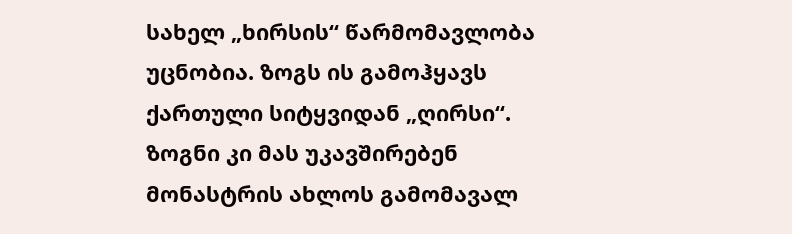სახელ „ხირსის“ წარმომავლობა უცნობია. ზოგს ის გამოჰყავს ქართული სიტყვიდან „ღირსი“. ზოგნი კი მას უკავშირებენ მონასტრის ახლოს გამომავალ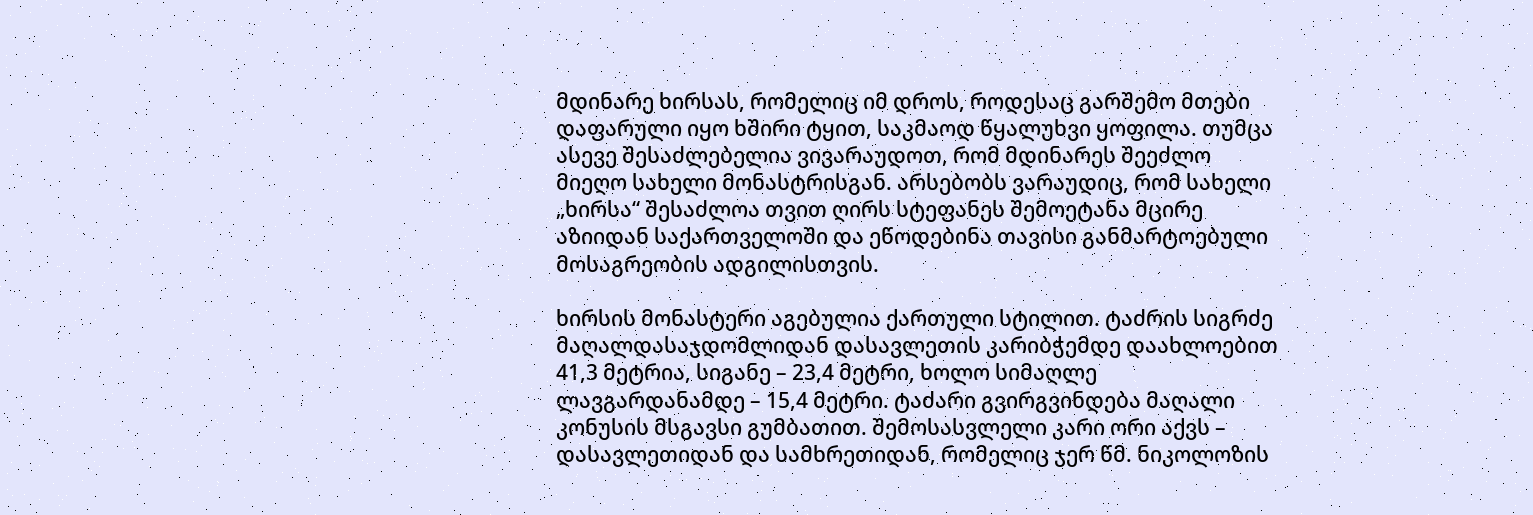მდინარე ხირსას, რომელიც იმ დროს, როდესაც გარშემო მთები დაფარული იყო ხშირი ტყით, საკმაოდ წყალუხვი ყოფილა. თუმცა ასევე შესაძლებელია ვივარაუდოთ, რომ მდინარეს შეეძლო მიეღო სახელი მონასტრისგან. არსებობს ვარაუდიც, რომ სახელი „ხირსა“ შესაძლოა თვით ღირს სტეფანეს შემოეტანა მცირე აზიიდან საქართველოში და ეწოდებინა თავისი განმარტოებული მოსაგრეობის ადგილისთვის.

ხირსის მონასტერი აგებულია ქართული სტილით. ტაძრის სიგრძე მაღალდასაჯდომლიდან დასავლეთის კარიბჭემდე დაახლოებით 41,3 მეტრია, სიგანე – 23,4 მეტრი, ხოლო სიმაღლე ლავგარდანამდე – 15,4 მეტრი. ტაძარი გვირგვინდება მაღალი კონუსის მსგავსი გუმბათით. შემოსასვლელი კარი ორი აქვს – დასავლეთიდან და სამხრეთიდან, რომელიც ჯერ წმ. ნიკოლოზის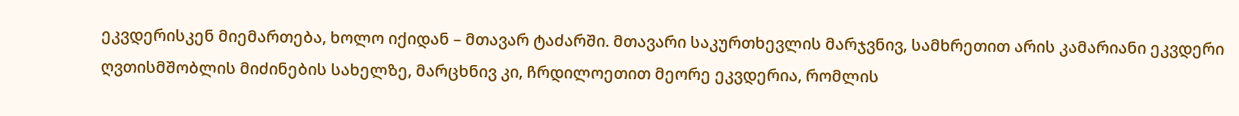ეკვდერისკენ მიემართება, ხოლო იქიდან – მთავარ ტაძარში. მთავარი საკურთხევლის მარჯვნივ, სამხრეთით არის კამარიანი ეკვდერი ღვთისმშობლის მიძინების სახელზე, მარცხნივ კი, ჩრდილოეთით მეორე ეკვდერია, რომლის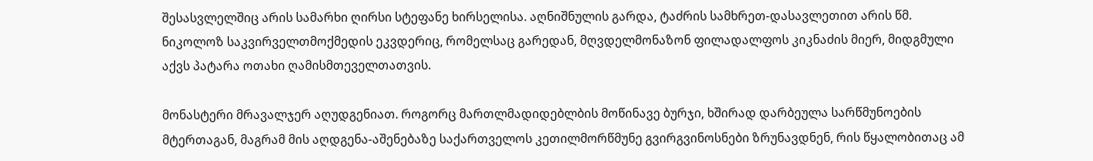შესასვლელშიც არის სამარხი ღირსი სტეფანე ხირსელისა. აღნიშნულის გარდა, ტაძრის სამხრეთ-დასავლეთით არის წმ. ნიკოლოზ საკვირველთმოქმედის ეკვდერიც, რომელსაც გარედან, მღვდელმონაზონ ფილადალფოს კიკნაძის მიერ, მიდგმული აქვს პატარა ოთახი ღამისმთეველთათვის.

მონასტერი მრავალჯერ აღუდგენიათ. როგორც მართლმადიდებლბის მოწინავე ბურჯი, ხშირად დარბეულა სარწმუნოების მტერთაგან, მაგრამ მის აღდგენა-აშენებაზე საქართველოს კეთილმორწმუნე გვირგვინოსნები ზრუნავდნენ, რის წყალობითაც ამ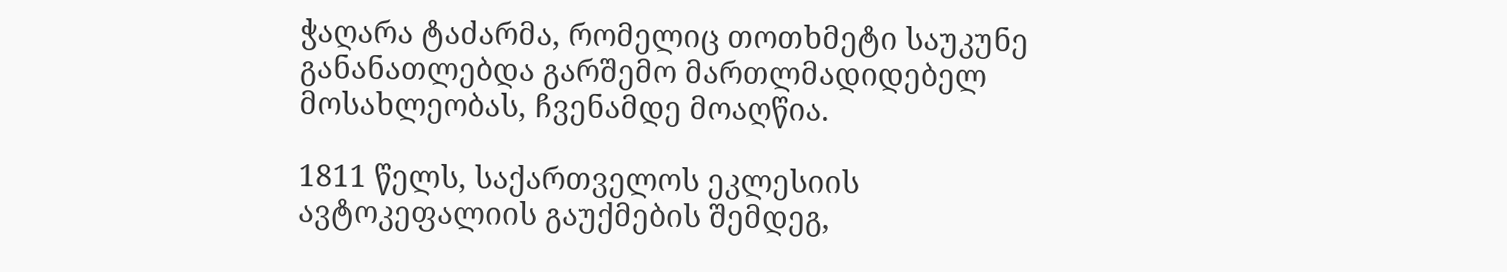ჭაღარა ტაძარმა, რომელიც თოთხმეტი საუკუნე განანათლებდა გარშემო მართლმადიდებელ მოსახლეობას, ჩვენამდე მოაღწია.

1811 წელს, საქართველოს ეკლესიის ავტოკეფალიის გაუქმების შემდეგ,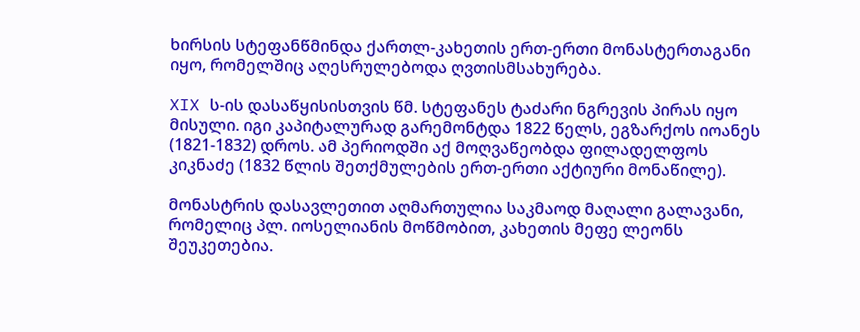ხირსის სტეფანწმინდა ქართლ-კახეთის ერთ-ერთი მონასტერთაგანი იყო, რომელშიც აღესრულებოდა ღვთისმსახურება.

XIX ს-ის დასაწყისისთვის წმ. სტეფანეს ტაძარი ნგრევის პირას იყო მისული. იგი კაპიტალურად გარემონტდა 1822 წელს, ეგზარქოს იოანეს (1821-1832) დროს. ამ პერიოდში აქ მოღვაწეობდა ფილადელფოს კიკნაძე (1832 წლის შეთქმულების ერთ-ერთი აქტიური მონაწილე).

მონასტრის დასავლეთით აღმართულია საკმაოდ მაღალი გალავანი, რომელიც პლ. იოსელიანის მოწმობით, კახეთის მეფე ლეონს შეუკეთებია.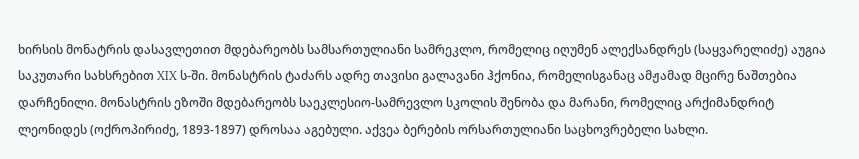ხირსის მონატრის დასავლეთით მდებარეობს სამსართულიანი სამრეკლო, რომელიც იღუმენ ალექსანდრეს (საყვარელიძე) აუგია საკუთარი სახსრებით XIX ს-ში. მონასტრის ტაძარს ადრე თავისი გალავანი ჰქონია, რომელისგანაც ამჟამად მცირე ნაშთებია დარჩენილი. მონასტრის ეზოში მდებარეობს საეკლესიო-სამრევლო სკოლის შენობა და მარანი, რომელიც არქიმანდრიტ ლეონიდეს (ოქროპირიძე, 1893-1897) დროსაა აგებული. აქვეა ბერების ორსართულიანი საცხოვრებელი სახლი.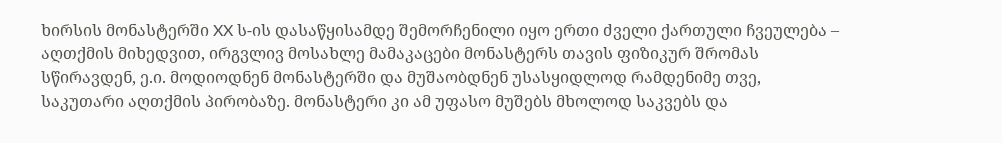ხირსის მონასტერში XX ს-ის დასაწყისამდე შემორჩენილი იყო ერთი ძველი ქართული ჩვეულება –  აღთქმის მიხედვით, ირგვლივ მოსახლე მამაკაცები მონასტერს თავის ფიზიკურ შრომას სწირავდენ, ე.ი. მოდიოდნენ მონასტერში და მუშაობდნენ უსასყიდლოდ რამდენიმე თვე, საკუთარი აღთქმის პირობაზე. მონასტერი კი ამ უფასო მუშებს მხოლოდ საკვებს და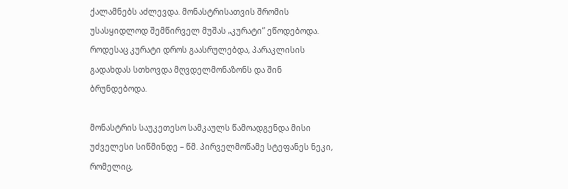ქალამნებს აძლევდა. მონასტრისათვის შრომის უსასყიდლოდ შემწირველ მუშას „კურატი“ ეწოდებოდა. როდესაც კურატი დროს გაასრულებდა, პარაკლისის გადახდას სთხოვდა მღვდელმონაზონს და შინ ბრუნდებოდა.

მონასტრის საუკეთესო სამკაულს წამოადგენდა მისი უძველესი სიწმინდე – წმ. პირველმოწამე სტეფანეს ნეკი, რომელიც,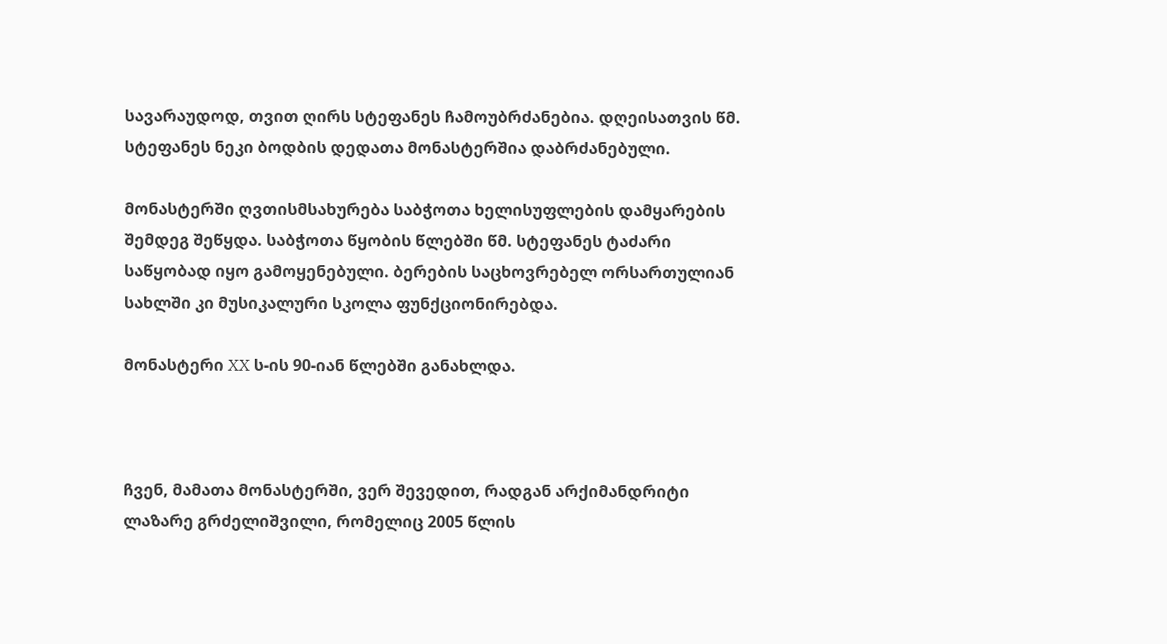სავარაუდოდ, თვით ღირს სტეფანეს ჩამოუბრძანებია. დღეისათვის წმ. სტეფანეს ნეკი ბოდბის დედათა მონასტერშია დაბრძანებული.

მონასტერში ღვთისმსახურება საბჭოთა ხელისუფლების დამყარების შემდეგ შეწყდა. საბჭოთა წყობის წლებში წმ. სტეფანეს ტაძარი საწყობად იყო გამოყენებული. ბერების საცხოვრებელ ორსართულიან სახლში კი მუსიკალური სკოლა ფუნქციონირებდა.

მონასტერი XX ს-ის 90-იან წლებში განახლდა.



ჩვენ, მამათა მონასტერში, ვერ შევედით, რადგან არქიმანდრიტი ლაზარე გრძელიშვილი, რომელიც 2005 წლის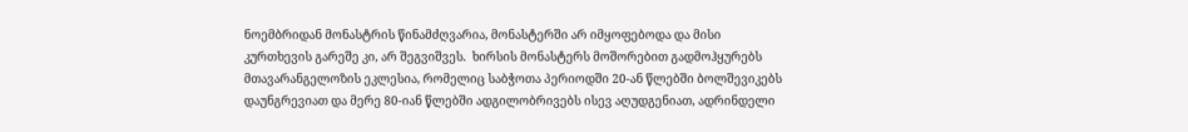ნოემბრიდან მონასტრის წინამძღვარია, მონასტერში არ იმყოფებოდა და მისი კურთხევის გარეშე კი, არ შეგვიშვეს.  ხირსის მონასტერს მოშორებით გადმოჰყურებს მთავარანგელოზის ეკლესია, რომელიც საბჭოთა პერიოდში 20-ან წლებში ბოლშევიკებს დაუნგრევიათ და მერე 80-იან წლებში ადგილობრივებს ისევ აღუდგენიათ, ადრინდელი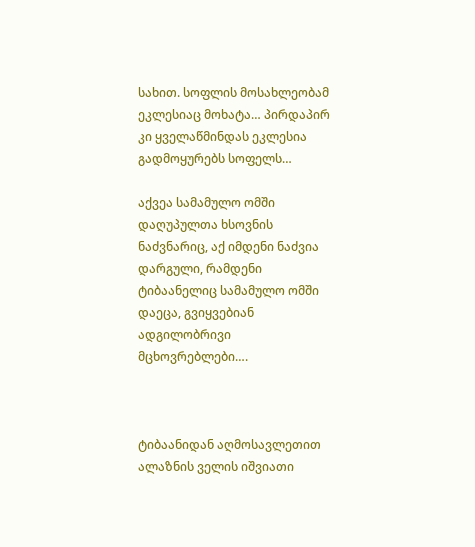სახით. სოფლის მოსახლეობამ ეკლესიაც მოხატა… პირდაპირ კი ყველაწმინდას ეკლესია გადმოყურებს სოფელს…

აქვეა სამამულო ომში დაღუპულთა ხსოვნის ნაძვნარიც, აქ იმდენი ნაძვია დარგული, რამდენი ტიბაანელიც სამამულო ომში დაეცა, გვიყვებიან ადგილობრივი მცხოვრებლები….



ტიბაანიდან აღმოსავლეთით  ალაზნის ველის იშვიათი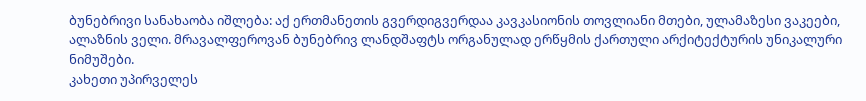ბუნებრივი სანახაობა იშლება: აქ ერთმანეთის გვერდიგვერდაა კავკასიონის თოვლიანი მთები, ულამაზესი ვაკეები, ალაზნის ველი. მრავალფეროვან ბუნებრივ ლანდშაფტს ორგანულად ერწყმის ქართული არქიტექტურის უნიკალური ნიმუშები.
კახეთი უპირველეს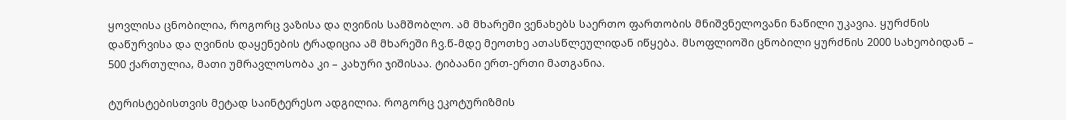ყოვლისა ცნობილია, როგორც ვაზისა და ღვინის სამშობლო. ამ მხარეში ვენახებს საერთო ფართობის მნიშვნელოვანი ნაწილი უკავია. ყურძნის დაწურვისა და ღვინის დაყენების ტრადიცია ამ მხარეში ჩვ.წ-მდე მეოთხე ათასწლეულიდან იწყება. მსოფლიოში ცნობილი ყურძნის 2000 სახეობიდან – 500 ქართულია, მათი უმრავლოსობა კი – კახური ჯიშისაა. ტიბაანი ერთ-ერთი მათგანია.

ტურისტებისთვის მეტად საინტერესო ადგილია. როგორც ეკოტურიზმის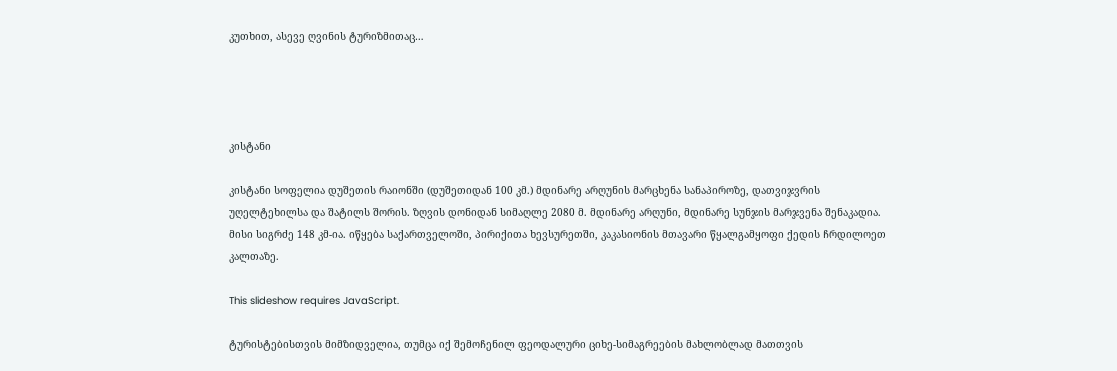კუთხით, ასევე ღვინის ტურიზმითაც…




კისტანი

კისტანი სოფელია დუშეთის რაიონში (დუშეთიდან 100 კმ.) მდინარე არღუნის მარცხენა სანაპიროზე, დათვიჯვრის უღელტეხილსა და შატილს შორის. ზღვის დონიდან სიმაღლე 2080 მ. მდინარე არღუნი, მდინარე სუნჯის მარჯვენა შენაკადია. მისი სიგრძე 148 კმ-ია. იწყება საქართველოში, პირიქითა ხევსურეთში, კაკასიონის მთავარი წყალგამყოფი ქედის ჩრდილოეთ კალთაზე.

This slideshow requires JavaScript.

ტურისტებისთვის მიმზიდველია, თუმცა იქ შემოჩენილ ფეოდალური ციხე-სიმაგრეების მახლობლად მათთვის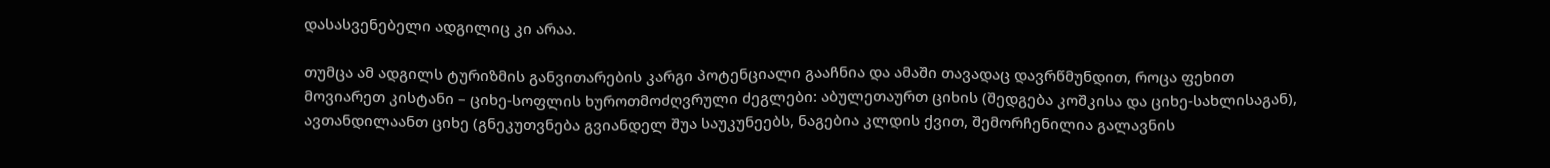დასასვენებელი ადგილიც კი არაა.

თუმცა ამ ადგილს ტურიზმის განვითარების კარგი პოტენციალი გააჩნია და ამაში თავადაც დავრწმუნდით, როცა ფეხით მოვიარეთ კისტანი – ციხე-სოფლის ხუროთმოძღვრული ძეგლები: აბულეთაურთ ციხის (შედგება კოშკისა და ციხე-სახლისაგან), ავთანდილაანთ ციხე (გნეკუთვნება გვიანდელ შუა საუკუნეებს, ნაგებია კლდის ქვით, შემორჩენილია გალავნის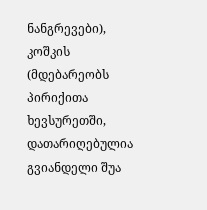ნანგრევები), კოშკის (მდებარეობს პირიქითა ხევსურეთში, დათარიღებულია გვიანდელი შუა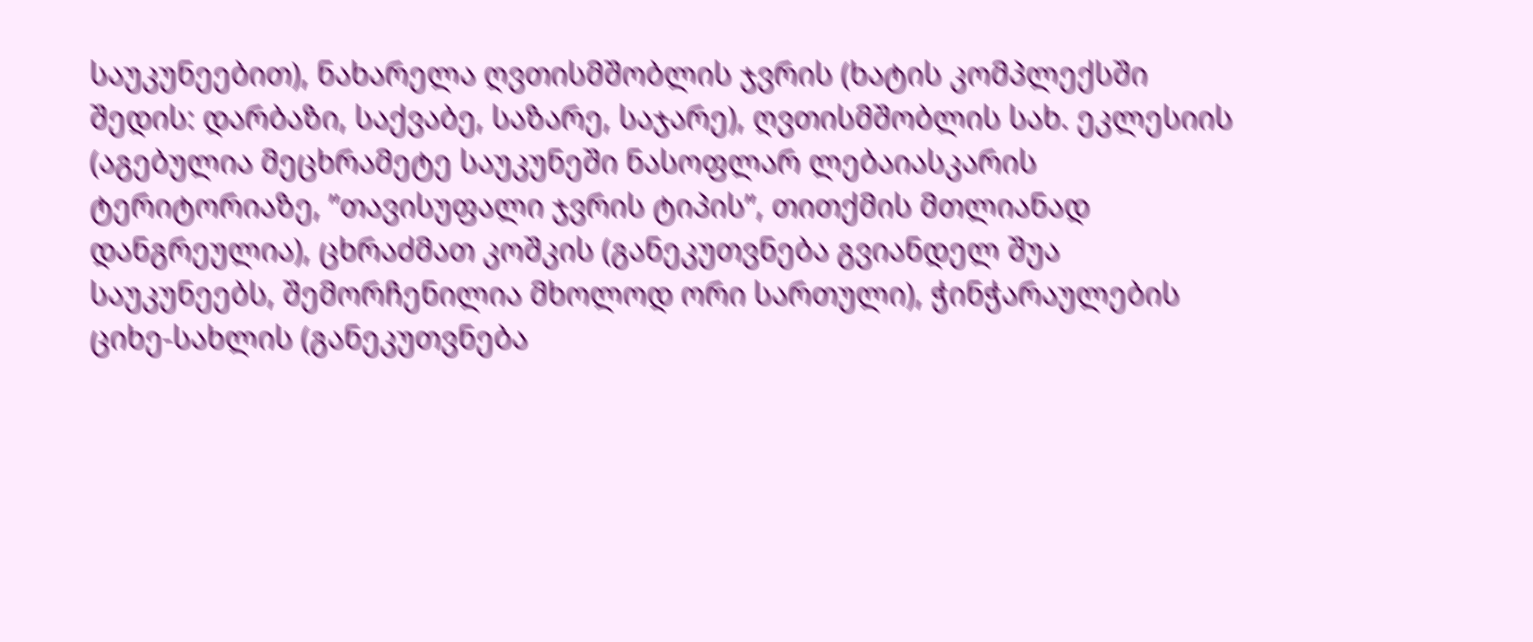საუკუნეებით), ნახარელა ღვთისმშობლის ჯვრის (ხატის კომპლექსში შედის: დარბაზი, საქვაბე, საზარე, საჯარე), ღვთისმშობლის სახ. ეკლესიის (აგებულია მეცხრამეტე საუკუნეში ნასოფლარ ლებაიასკარის ტერიტორიაზე, ”თავისუფალი ჯვრის ტიპის”, თითქმის მთლიანად დანგრეულია), ცხრაძმათ კოშკის (განეკუთვნება გვიანდელ შუა საუკუნეებს, შემორჩენილია მხოლოდ ორი სართული), ჭინჭარაულების ციხე-სახლის (განეკუთვნება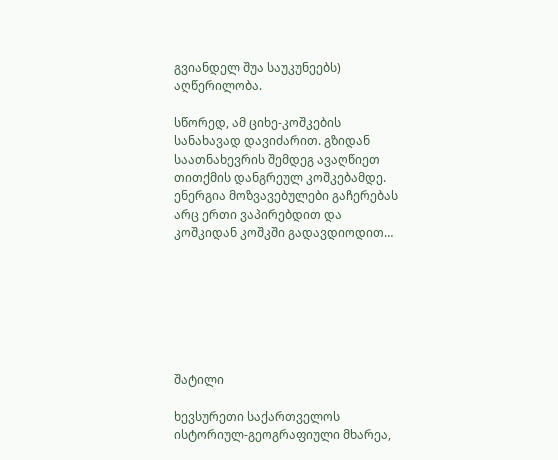გვიანდელ შუა საუკუნეებს) აღწერილობა.

სწორედ, ამ ციხე-კოშკების სანახავად დავიძარით. გზიდან საათნახევრის შემდეგ ავაღწიეთ თითქმის დანგრეულ კოშკებამდე. ენერგია მოზვავებულები გაჩერებას არც ერთი ვაპირებდით და კოშკიდან კოშკში გადავდიოდით…







შატილი

ხევსურეთი საქართველოს ისტორიულ-გეოგრაფიული მხარეა,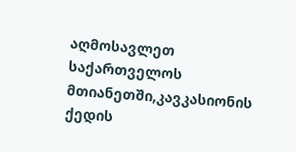აღმოსავლეთ საქართველოს მთიანეთში,კავკასიონის ქედის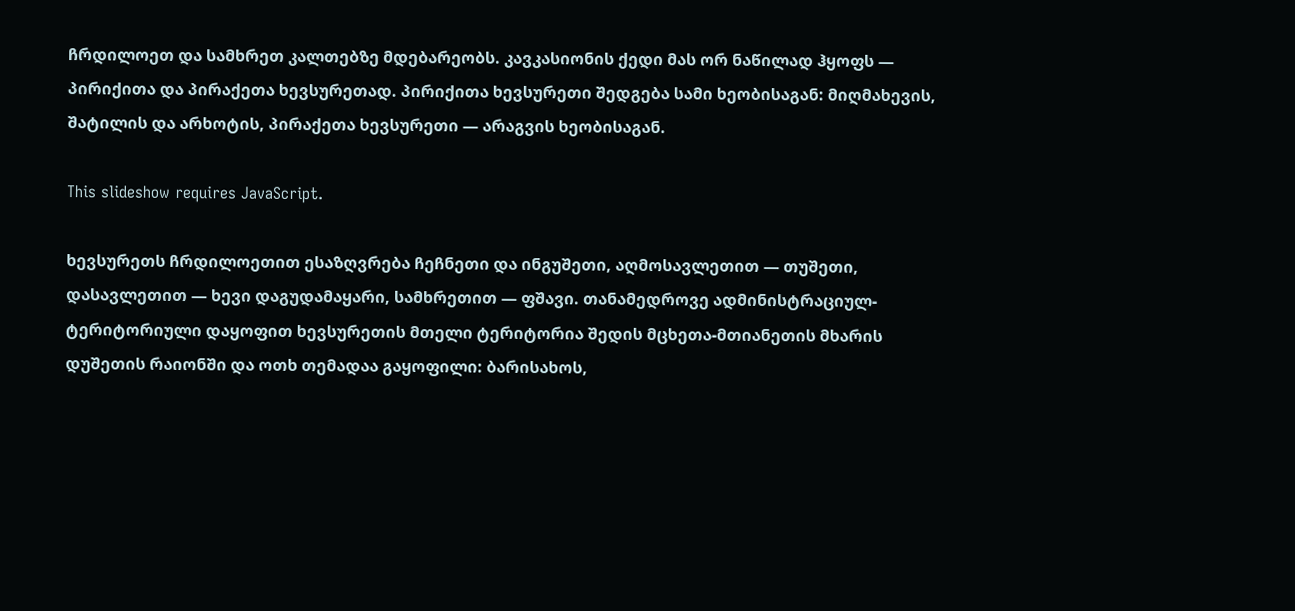ჩრდილოეთ და სამხრეთ კალთებზე მდებარეობს. კავკასიონის ქედი მას ორ ნაწილად ჰყოფს — პირიქითა და პირაქეთა ხევსურეთად. პირიქითა ხევსურეთი შედგება სამი ხეობისაგან: მიღმახევის, შატილის და არხოტის, პირაქეთა ხევსურეთი — არაგვის ხეობისაგან.

This slideshow requires JavaScript.

ხევსურეთს ჩრდილოეთით ესაზღვრება ჩეჩნეთი და ინგუშეთი, აღმოსავლეთით — თუშეთი, დასავლეთით — ხევი დაგუდამაყარი, სამხრეთით — ფშავი. თანამედროვე ადმინისტრაციულ-ტერიტორიული დაყოფით ხევსურეთის მთელი ტერიტორია შედის მცხეთა-მთიანეთის მხარის დუშეთის რაიონში და ოთხ თემადაა გაყოფილი: ბარისახოს,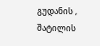გუდანის , შატილის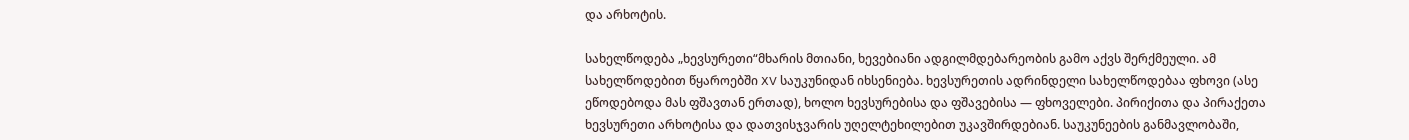და არხოტის.

სახელწოდება „ხევსურეთი“მხარის მთიანი, ხევებიანი ადგილმდებარეობის გამო აქვს შერქმეული. ამ სახელწოდებით წყაროებში XV საუკუნიდან იხსენიება. ხევსურეთის ადრინდელი სახელწოდებაა ფხოვი (ასე ეწოდებოდა მას ფშავთან ერთად), ხოლო ხევსურებისა და ფშავებისა — ფხოველები. პირიქითა და პირაქეთა ხევსურეთი არხოტისა და დათვისჯვარის უღელტეხილებით უკავშირდებიან. საუკუნეების განმავლობაში,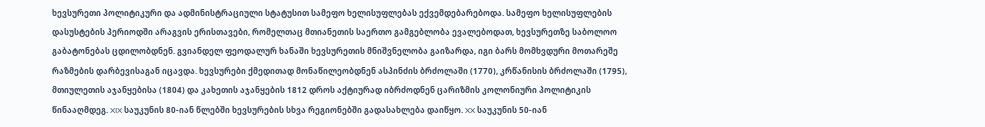ხევსურეთი პოლიტიკური და ადმინისტრაციული სტატუსით სამეფო ხელისუფლებას ექვემდებარებოდა. სამეფო ხელისუფლების დასუსტების პერიოდში არაგვის ერისთავები, რომელთაც მთიანეთის საერთო გამგებლობა ევალებოდათ, ხევსურეთზე საბოლოო გაბატონებას ცდილობდნენ. გვიანდელ ფეოდალურ ხანაში ხევსურეთის მნიშვნელობა გაიზარდა, იგი ბარს მომხვდური მოთარეშე რაზმების დარბევისაგან იცავდა. ხევსურები ქმედითად მონაწილეობდნენ ასპინძის ბრძოლაში (1770), კრწანისის ბრძოლაში (1795), მთიულეთის აჯანყებისა (1804) და კახეთის აჯანყების 1812 დროს აქტიურად იბრძოდნენ ცარიზმის კოლონიური პოლიტიკის წინააღმდეგ. XIX საუკუნის 80-იან წლებში ხევსურების სხვა რეგიონებში გადასახლება დაიწყო. XX საუკუნის 50-იან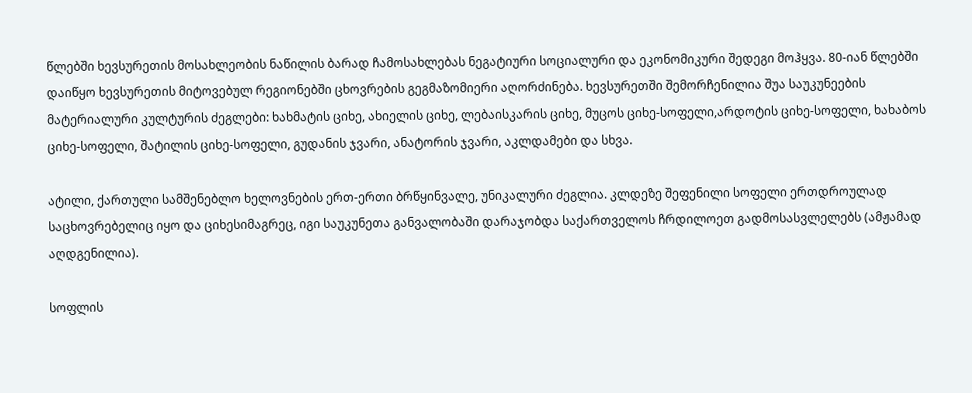წლებში ხევსურეთის მოსახლეობის ნაწილის ბარად ჩამოსახლებას ნეგატიური სოციალური და ეკონომიკური შედეგი მოჰყვა. 80-იან წლებში დაიწყო ხევსურეთის მიტოვებულ რეგიონებში ცხოვრების გეგმაზომიერი აღორძინება. ხევსურეთში შემორჩენილია შუა საუკუნეების მატერიალური კულტურის ძეგლები: ხახმატის ციხე, ახიელის ციხე, ლებაისკარის ციხე, მუცოს ციხე-სოფელი,არდოტის ციხე-სოფელი, ხახაბოს ციხე-სოფელი, შატილის ციხე-სოფელი, გუდანის ჯვარი, ანატორის ჯვარი, აკლდამები და სხვა.

ატილი, ქართული სამშენებლო ხელოვნების ერთ-ერთი ბრწყინვალე, უნიკალური ძეგლია. კლდეზე შეფენილი სოფელი ერთდროულად საცხოვრებელიც იყო და ციხესიმაგრეც, იგი საუკუნეთა განვალობაში დარაჯობდა საქართველოს ჩრდილოეთ გადმოსასვლელებს (ამჟამად აღდგენილია).

სოფლის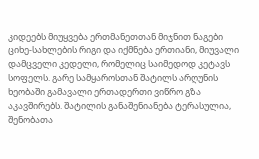კიდეებს მიუყვება ერთმანეთთან მიჯნით ნაგები ციხე-სახლების რიგი და იქმნება ერთიანი, მიუვალი დამცველი კედელი, რომელიც საიმედოდ კეტავს სოფელს. გარე სამყაროსთან შატილს არღუნის ხეობაში გამავალი ერთადერთი ვიწრო გზა აკავშირებს. შატილის განაშენიანება ტერასულია, შენობათა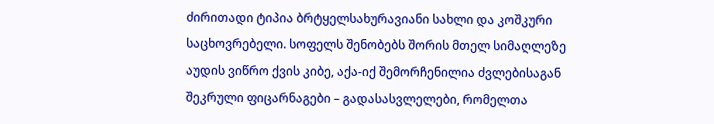ძირითადი ტიპია ბრტყელსახურავიანი სახლი და კოშკური საცხოვრებელი. სოფელს შენობებს შორის მთელ სიმაღლეზე აუდის ვიწრო ქვის კიბე, აქა-იქ შემორჩენილია ძვლებისაგან შეკრული ფიცარნაგები – გადასასვლელები, რომელთა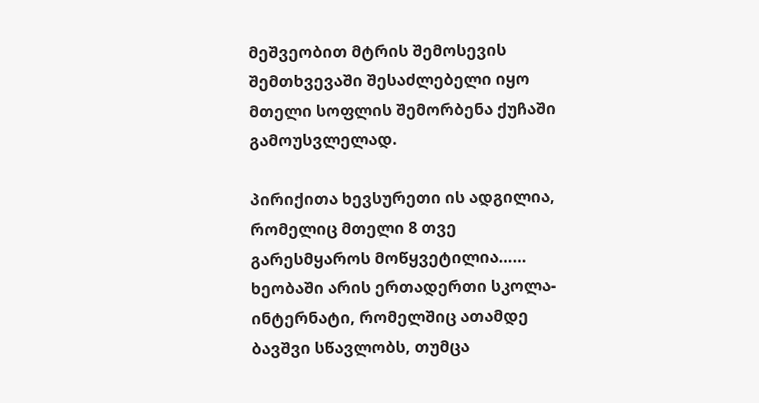მეშვეობით მტრის შემოსევის შემთხვევაში შესაძლებელი იყო მთელი სოფლის შემორბენა ქუჩაში გამოუსვლელად.

პირიქითა ხევსურეთი ის ადგილია, რომელიც მთელი 8 თვე გარესმყაროს მოწყვეტილია…… ხეობაში არის ერთადერთი სკოლა-ინტერნატი, რომელშიც ათამდე ბავშვი სწავლობს, თუმცა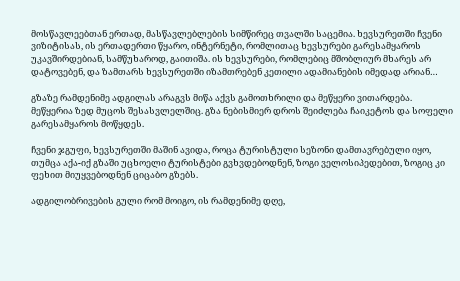მოსწავლეებთან ერთად, მასწავლებლების სიმწირეც თვალში საცემია. ხევსურეთში ჩვენი ვიზიტისას, ის ერთადერთი წყარო, ინტერნეტი, რომლითაც ხევსურები გარესამყაროს უკავშირდებიან, სამწუხაროდ, გაითიშა. ის ხევსურები, რომლებიც მშობლიურ მხარეს არ დატოვებენ, და ზამთარს ხევსურეთში იზამთრებენ კეთილი ადამიანების იმედად არიან…

გზაზე რამდენიმე ადგილას არაგვს მიწა აქვს გამოთხრილი და მეწყერი ვითარდება. მეწყერია ზედ მუცოს შესასვლელშიც. გზა ნებისმიერ დროს შეიძლება ჩაიკეტოს და სოფელი გარესამყაროს მოწყდეს.

ჩვენი ჯგუფი, ხევსურეთში მაშინ ავიდა, როცა ტურისტული სეზონი დამთავრებული იყო, თუმცა აქა-იქ გზაში უცხოელი ტურისტები გვხვდებოდნენ, ზოგი ველოსიპედებით, ზოგიც კი ფეხით მიუყვებოდნენ ციცაბო გზებს.

ადგილობრივების გული რომ მოიგო, ის რამდენიმე დღე,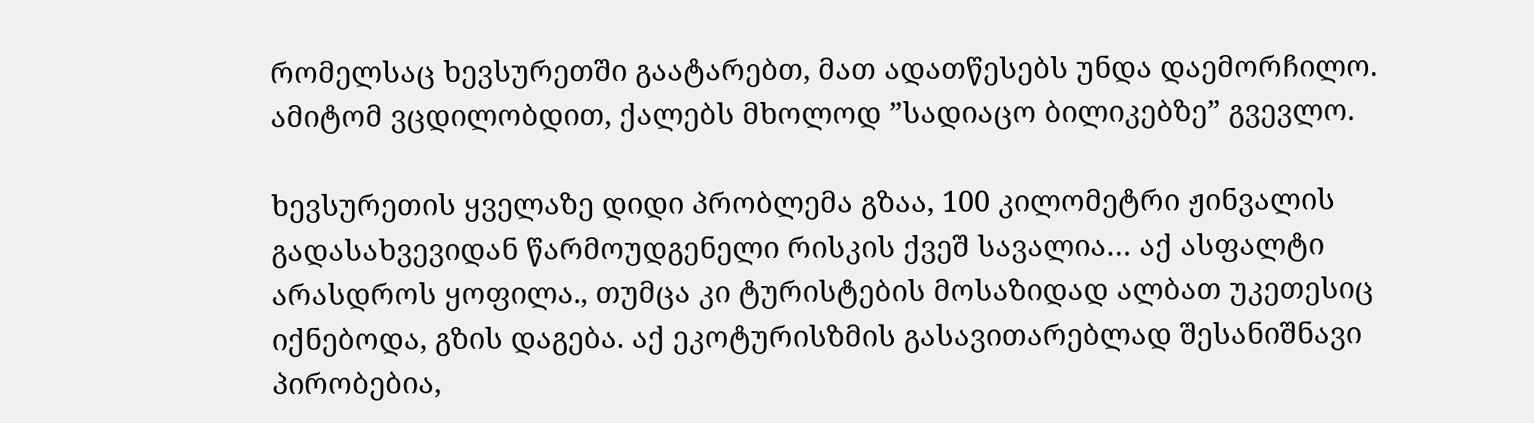რომელსაც ხევსურეთში გაატარებთ, მათ ადათწესებს უნდა დაემორჩილო. ამიტომ ვცდილობდით, ქალებს მხოლოდ ”სადიაცო ბილიკებზე” გვევლო.

ხევსურეთის ყველაზე დიდი პრობლემა გზაა, 100 კილომეტრი ჟინვალის გადასახვევიდან წარმოუდგენელი რისკის ქვეშ სავალია… აქ ასფალტი არასდროს ყოფილა., თუმცა კი ტურისტების მოსაზიდად ალბათ უკეთესიც იქნებოდა, გზის დაგება. აქ ეკოტურისზმის გასავითარებლად შესანიშნავი პირობებია,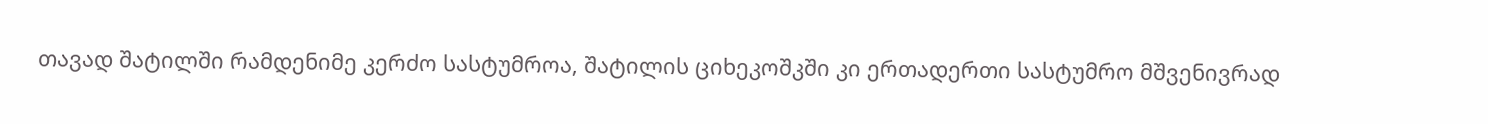თავად შატილში რამდენიმე კერძო სასტუმროა, შატილის ციხეკოშკში კი ერთადერთი სასტუმრო მშვენივრად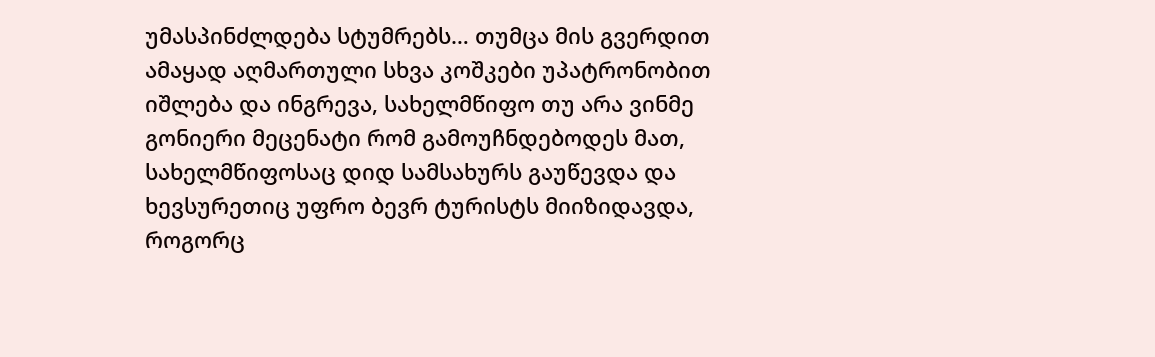უმასპინძლდება სტუმრებს… თუმცა მის გვერდით ამაყად აღმართული სხვა კოშკები უპატრონობით იშლება და ინგრევა, სახელმწიფო თუ არა ვინმე გონიერი მეცენატი რომ გამოუჩნდებოდეს მათ, სახელმწიფოსაც დიდ სამსახურს გაუწევდა და ხევსურეთიც უფრო ბევრ ტურისტს მიიზიდავდა, როგორც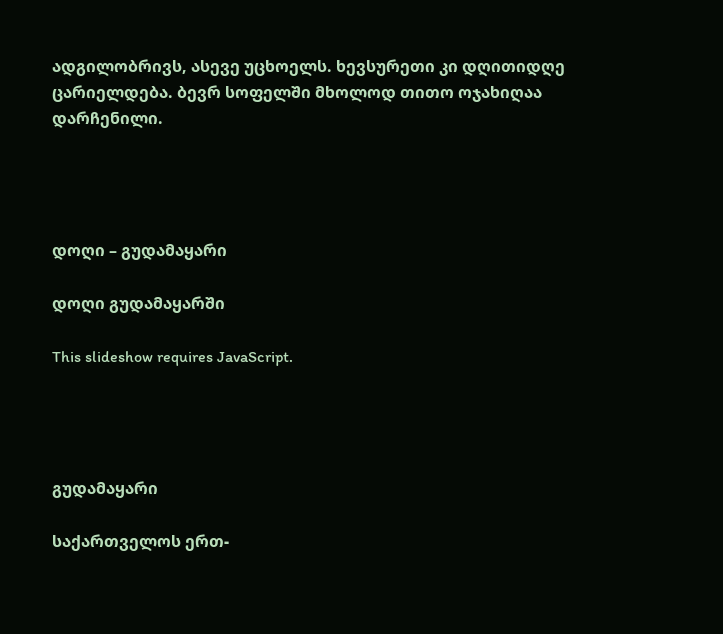ადგილობრივს, ასევე უცხოელს. ხევსურეთი კი დღითიდღე ცარიელდება. ბევრ სოფელში მხოლოდ თითო ოჯახიღაა დარჩენილი.




დოღი – გუდამაყარი

დოღი გუდამაყარში

This slideshow requires JavaScript.




გუდამაყარი

საქართველოს ერთ-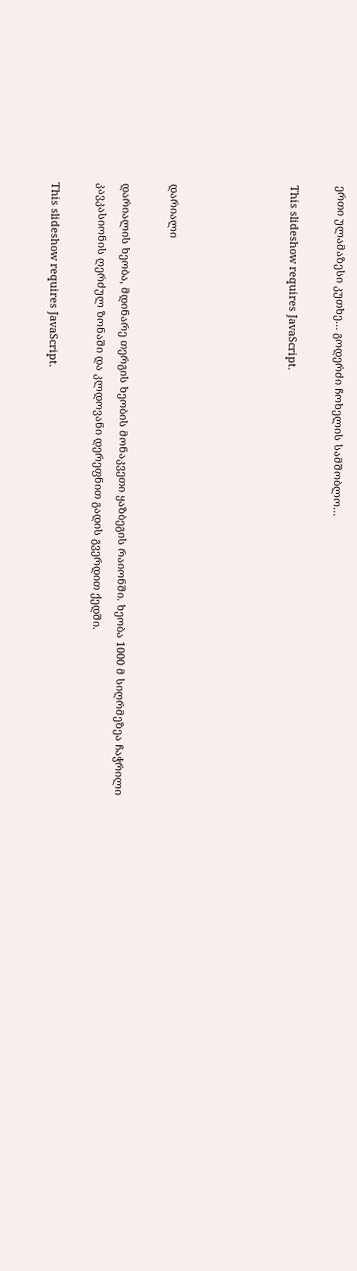ერთი ულამაზესი კუთხე… გოდერძი ჩოხელის სამშობლო…

This slideshow requires JavaScript.




დარიალი

დარიალის ხეობა, მდინარე თერგის ხეობის მონაკვეთი ყაზბეგის რაიონში. ხეობა 1000 მ სიღრმეზეა ჩაჭრილი კავკასიონის ღერძულ ზონაში და კლდოვანი დერეფნით გადის გვერდით ქედში.

This slideshow requires JavaScript.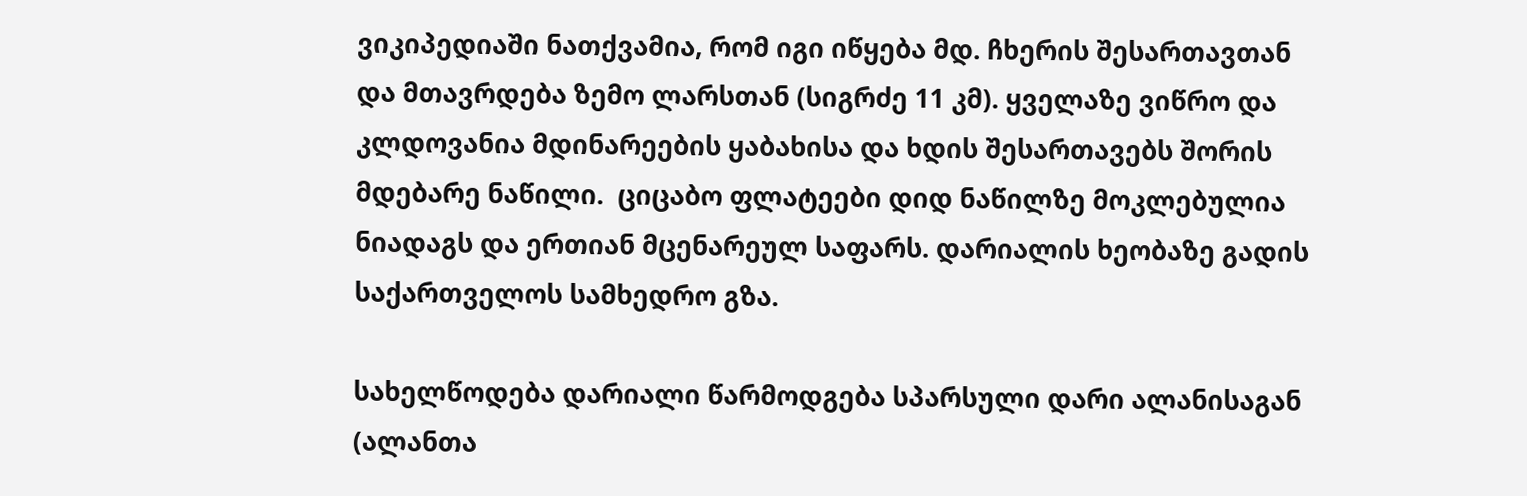ვიკიპედიაში ნათქვამია, რომ იგი იწყება მდ. ჩხერის შესართავთან და მთავრდება ზემო ლარსთან (სიგრძე 11 კმ). ყველაზე ვიწრო და კლდოვანია მდინარეების ყაბახისა და ხდის შესართავებს შორის მდებარე ნაწილი.  ციცაბო ფლატეები დიდ ნაწილზე მოკლებულია ნიადაგს და ერთიან მცენარეულ საფარს. დარიალის ხეობაზე გადის საქართველოს სამხედრო გზა.

სახელწოდება დარიალი წარმოდგება სპარსული დარი ალანისაგან (ალანთა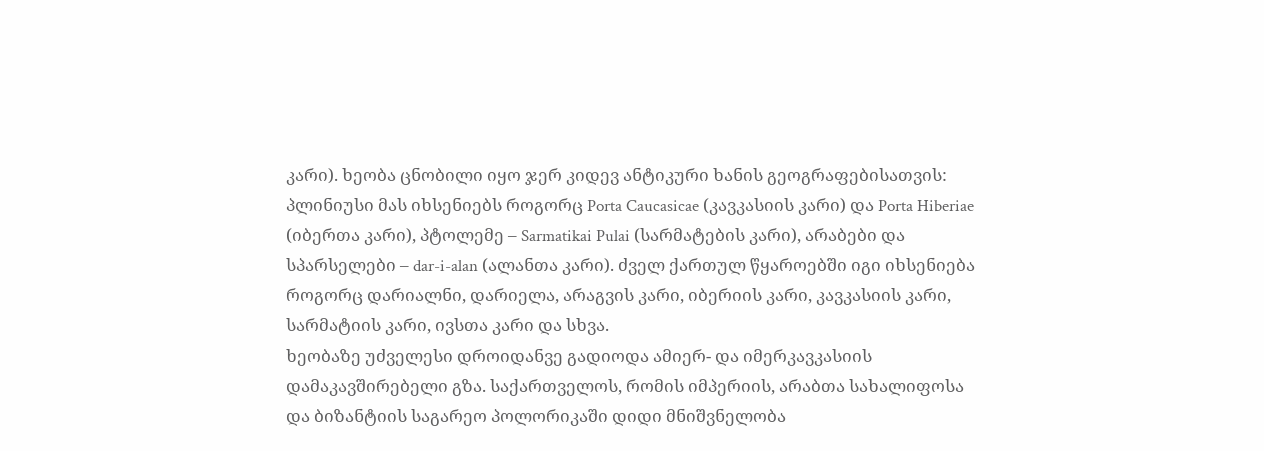კარი). ხეობა ცნობილი იყო ჯერ კიდევ ანტიკური ხანის გეოგრაფებისათვის: პლინიუსი მას იხსენიებს როგორც Porta Caucasicae (კავკასიის კარი) და Porta Hiberiae (იბერთა კარი), პტოლემე – Sarmatikai Pulai (სარმატების კარი), არაბები და სპარსელები – dar-i-alan (ალანთა კარი). ძველ ქართულ წყაროებში იგი იხსენიება როგორც დარიალნი, დარიელა, არაგვის კარი, იბერიის კარი, კავკასიის კარი, სარმატიის კარი, ივსთა კარი და სხვა.
ხეობაზე უძველესი დროიდანვე გადიოდა ამიერ- და იმერკავკასიის დამაკავშირებელი გზა. საქართველოს, რომის იმპერიის, არაბთა სახალიფოსა და ბიზანტიის საგარეო პოლორიკაში დიდი მნიშვნელობა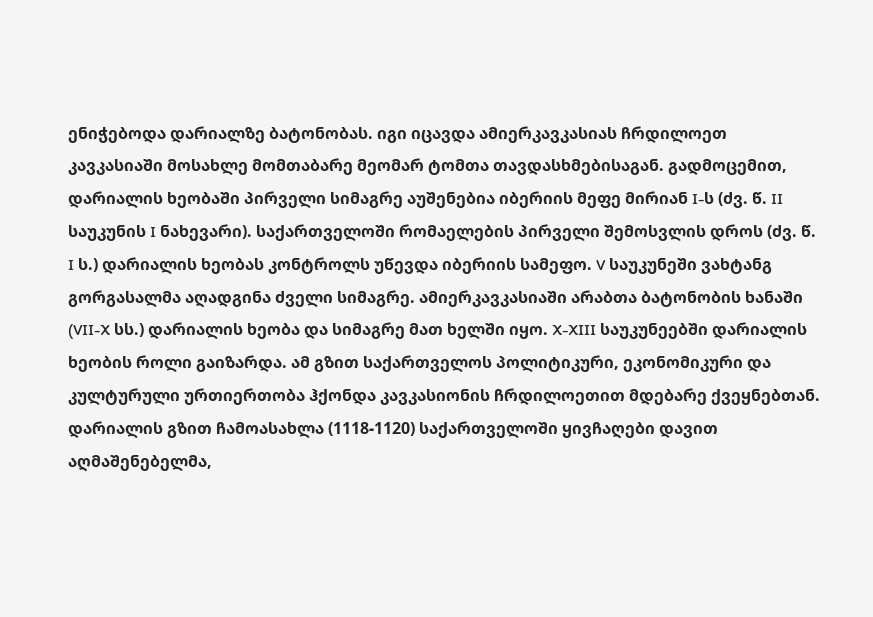ენიჭებოდა დარიალზე ბატონობას. იგი იცავდა ამიერკავკასიას ჩრდილოეთ კავკასიაში მოსახლე მომთაბარე მეომარ ტომთა თავდასხმებისაგან. გადმოცემით, დარიალის ხეობაში პირველი სიმაგრე აუშენებია იბერიის მეფე მირიან I-ს (ძვ. წ. II საუკუნის I ნახევარი). საქართველოში რომაელების პირველი შემოსვლის დროს (ძვ. წ. I ს.) დარიალის ხეობას კონტროლს უწევდა იბერიის სამეფო. V საუკუნეში ვახტანგ გორგასალმა აღადგინა ძველი სიმაგრე. ამიერკავკასიაში არაბთა ბატონობის ხანაში (VII-X სს.) დარიალის ხეობა და სიმაგრე მათ ხელში იყო. X-XIII საუკუნეებში დარიალის ხეობის როლი გაიზარდა. ამ გზით საქართველოს პოლიტიკური, ეკონომიკური და კულტურული ურთიერთობა ჰქონდა კავკასიონის ჩრდილოეთით მდებარე ქვეყნებთან. დარიალის გზით ჩამოასახლა (1118-1120) საქართველოში ყივჩაღები დავით აღმაშენებელმა,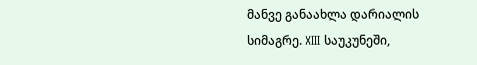მანვე განაახლა დარიალის სიმაგრე. XIII საუკუნეში,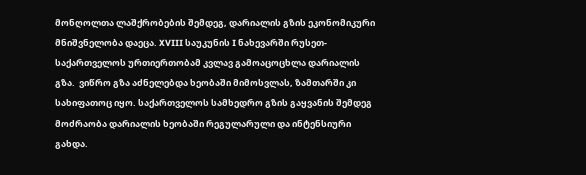მონღოლთა ლაშქრობების შემდეგ, დარიალის გზის ეკონომიკური მნიშვნელობა დაეცა. XVIII საუკუნის I ნახევარში რუსეთ-საქართველოს ურთიერთობამ კვლავ გამოაცოცხლა დარიალის გზა.  ვიწრო გზა აძნელებდა ხეობაში მიმოსვლას, ზამთარში კი სახიფათოც იყო. საქართველოს სამხედრო გზის გაყვანის შემდეგ მოძრაობა დარიალის ხეობაში რეგულარული და ინტენსიური გახდა.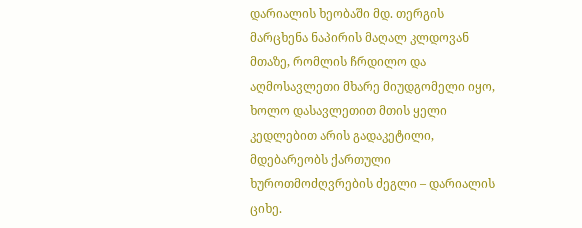დარიალის ხეობაში მდ. თერგის მარცხენა ნაპირის მაღალ კლდოვან მთაზე, რომლის ჩრდილო და აღმოსავლეთი მხარე მიუდგომელი იყო, ხოლო დასავლეთით მთის ყელი კედლებით არის გადაკეტილი, მდებარეობს ქართული ხუროთმოძღვრების ძეგლი – დარიალის ციხე.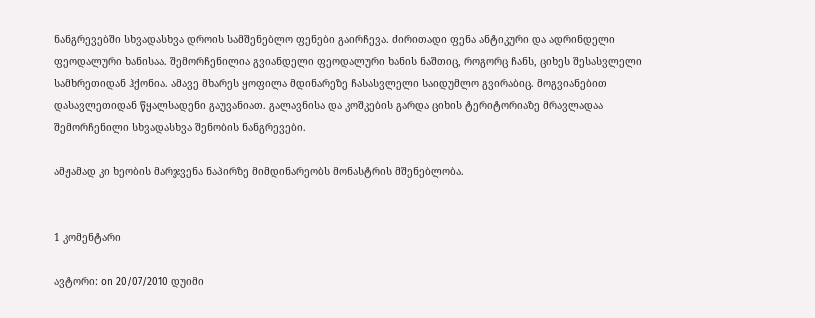ნანგრევებში სხვადასხვა დროის სამშენებლო ფენები გაირჩევა. ძირითადი ფენა ანტიკური და ადრინდელი ფეოდალური ხანისაა. შემორჩენილია გვიანდელი ფეოდალური ხანის ნაშთიც, როგორც ჩანს, ციხეს შესასვლელი სამხრეთიდან ჰქონია. ამავე მხარეს ყოფილა მდინარეზე ჩასასვლელი საიდუმლო გვირაბიც. მოგვიანებით დასავლეთიდან წყალსადენი გაუვანიათ. გალავნისა და კოშკების გარდა ციხის ტერიტორიაზე მრავლადაა შემორჩენილი სხვადასხვა შენობის ნანგრევები.

ამჟამად კი ხეობის მარჯვენა ნაპირზე მიმდინარეობს მონასტრის მშენებლობა.


1 კომენტარი

ავტორი: on 20/07/2010 დუიმი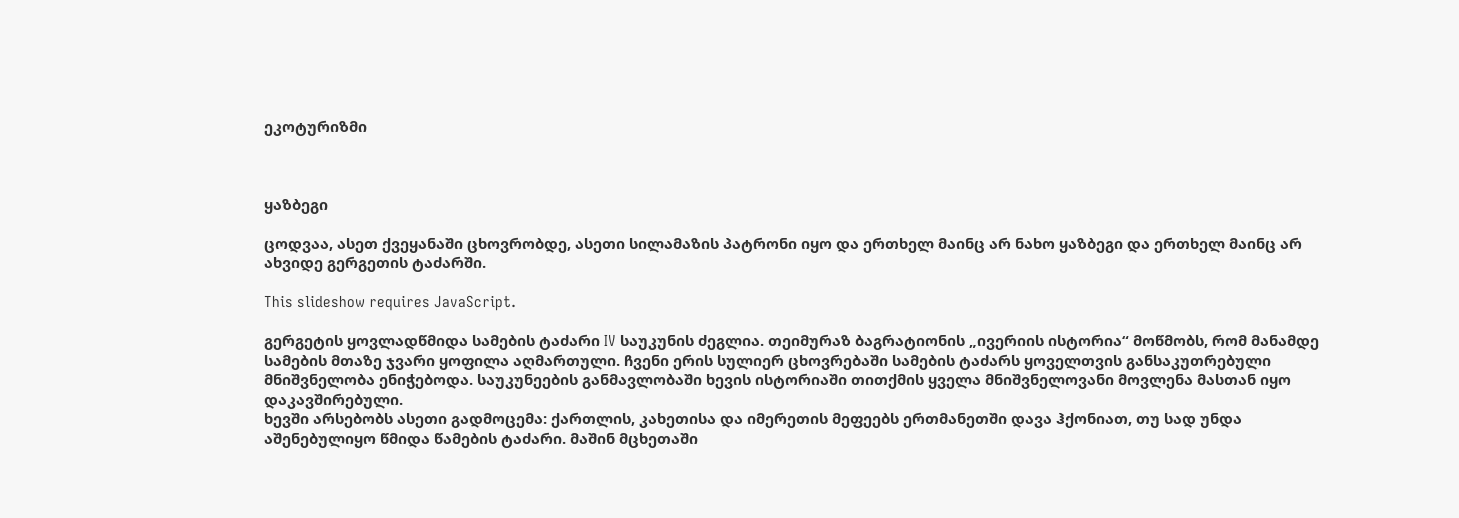ეკოტურიზმი



ყაზბეგი

ცოდვაა, ასეთ ქვეყანაში ცხოვრობდე, ასეთი სილამაზის პატრონი იყო და ერთხელ მაინც არ ნახო ყაზბეგი და ერთხელ მაინც არ ახვიდე გერგეთის ტაძარში.

This slideshow requires JavaScript.

გერგეტის ყოვლადწმიდა სამების ტაძარი IV საუკუნის ძეგლია. თეიმურაზ ბაგრატიონის „ივერიის ისტორია“ მოწმობს, რომ მანამდე სამების მთაზე ჯვარი ყოფილა აღმართული. ჩვენი ერის სულიერ ცხოვრებაში სამების ტაძარს ყოველთვის განსაკუთრებული მნიშვნელობა ენიჭებოდა. საუკუნეების განმავლობაში ხევის ისტორიაში თითქმის ყველა მნიშვნელოვანი მოვლენა მასთან იყო დაკავშირებული.
ხევში არსებობს ასეთი გადმოცემა: ქართლის, კახეთისა და იმერეთის მეფეებს ერთმანეთში დავა ჰქონიათ, თუ სად უნდა აშენებულიყო წმიდა წამების ტაძარი. მაშინ მცხეთაში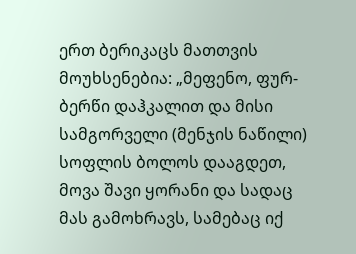ერთ ბერიკაცს მათთვის მოუხსენებია: „მეფენო, ფურ-ბერწი დაჰკალით და მისი სამგორველი (მენჯის ნაწილი) სოფლის ბოლოს დააგდეთ, მოვა შავი ყორანი და სადაც მას გამოხრავს, სამებაც იქ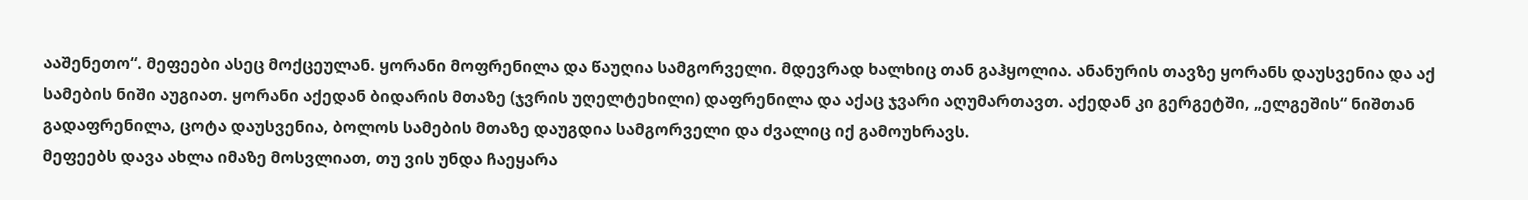ააშენეთო“. მეფეები ასეც მოქცეულან. ყორანი მოფრენილა და წაუღია სამგორველი. მდევრად ხალხიც თან გაჰყოლია. ანანურის თავზე ყორანს დაუსვენია და აქ სამების ნიში აუგიათ. ყორანი აქედან ბიდარის მთაზე (ჯვრის უღელტეხილი) დაფრენილა და აქაც ჯვარი აღუმართავთ. აქედან კი გერგეტში, „ელგეშის“ ნიშთან გადაფრენილა, ცოტა დაუსვენია, ბოლოს სამების მთაზე დაუგდია სამგორველი და ძვალიც იქ გამოუხრავს.
მეფეებს დავა ახლა იმაზე მოსვლიათ, თუ ვის უნდა ჩაეყარა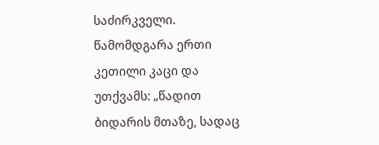საძირკველი. წამომდგარა ერთი კეთილი კაცი და უთქვამს: „წადით ბიდარის მთაზე, სადაც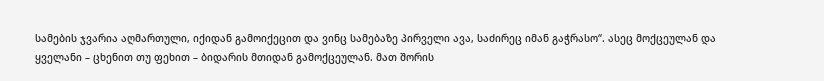სამების ჯვარია აღმართული, იქიდან გამოიქეცით და ვინც სამებაზე პირველი ავა, საძირეც იმან გაჭრასო“. ასეც მოქცეულან და ყველანი – ცხენით თუ ფეხით – ბიდარის მთიდან გამოქცეულან. მათ შორის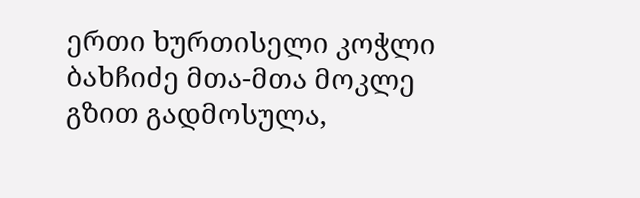ერთი ხურთისელი კოჭლი ბახჩიძე მთა-მთა მოკლე გზით გადმოსულა,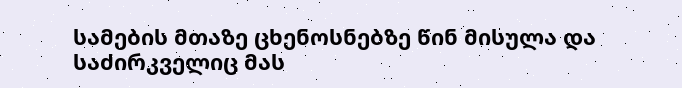სამების მთაზე ცხენოსნებზე წინ მისულა და საძირკველიც მას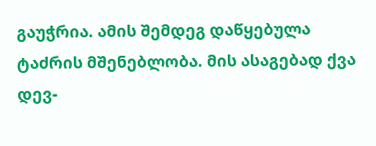გაუჭრია. ამის შემდეგ დაწყებულა ტაძრის მშენებლობა. მის ასაგებად ქვა დევ-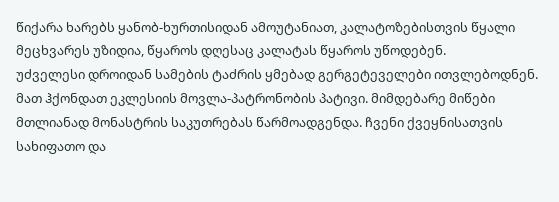წიქარა ხარებს ყანობ-ხურთისიდან ამოუტანიათ, კალატოზებისთვის წყალი მეცხვარეს უზიდია, წყაროს დღესაც კალატას წყაროს უწოდებენ.
უძველესი დროიდან სამების ტაძრის ყმებად გერგეტეველები ითვლებოდნენ. მათ ჰქონდათ ეკლესიის მოვლა-პატრონობის პატივი. მიმდებარე მიწები მთლიანად მონასტრის საკუთრებას წარმოადგენდა. ჩვენი ქვეყნისათვის სახიფათო და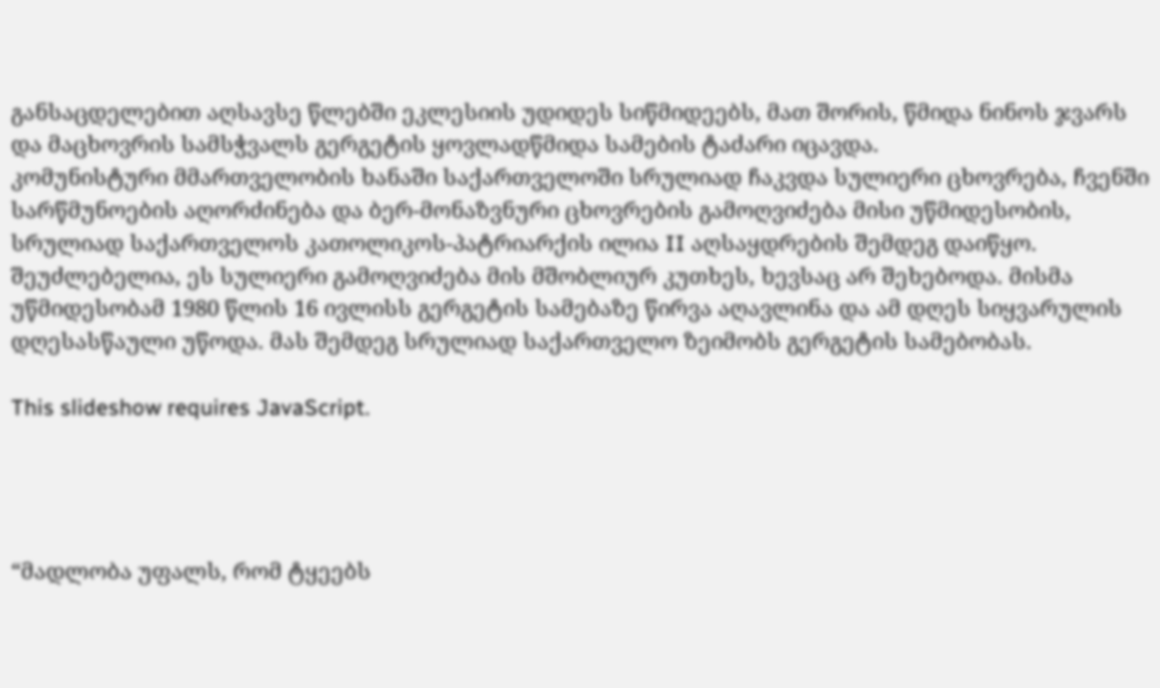განსაცდელებით აღსავსე წლებში ეკლესიის უდიდეს სიწმიდეებს, მათ შორის, წმიდა ნინოს ჯვარს და მაცხოვრის სამსჭვალს გერგეტის ყოვლადწმიდა სამების ტაძარი იცავდა.
კომუნისტური მმართველობის ხანაში საქართველოში სრულიად ჩაკვდა სულიერი ცხოვრება, ჩვენში სარწმუნოების აღორძინება და ბერ-მონაზვნური ცხოვრების გამოღვიძება მისი უწმიდესობის, სრულიად საქართველოს კათოლიკოს-პატრიარქის ილია II აღსაყდრების შემდეგ დაიწყო. შეუძლებელია, ეს სულიერი გამოღვიძება მის მშობლიურ კუთხეს, ხევსაც არ შეხებოდა. მისმა უწმიდესობამ 1980 წლის 16 ივლისს გერგეტის სამებაზე წირვა აღავლინა და ამ დღეს სიყვარულის დღესასწაული უწოდა. მას შემდეგ სრულიად საქართველო ზეიმობს გერგეტის სამებობას.

This slideshow requires JavaScript.




“მადლობა უფალს, რომ ტყეებს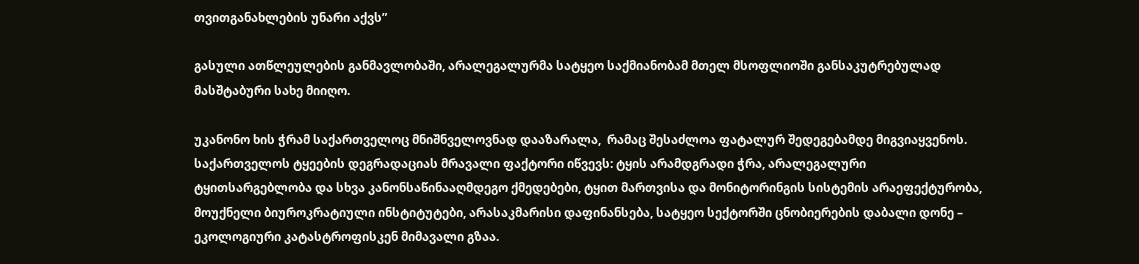თვითგანახლების უნარი აქვს”

გასული ათწლეულების განმავლობაში, არალეგალურმა სატყეო საქმიანობამ მთელ მსოფლიოში განსაკუტრებულად მასშტაბური სახე მიიღო.

უკანონო ხის ჭრამ საქართველოც მნიშნველოვნად დააზარალა,  რამაც შესაძლოა ფატალურ შედეგებამდე მიგვიაყვენოს. საქართველოს ტყეების დეგრადაციას მრავალი ფაქტორი იწვევს: ტყის არამდგრადი ჭრა, არალეგალური ტყითსარგებლობა და სხვა კანონსაწინააღმდეგო ქმედებები, ტყით მართვისა და მონიტორინგის სისტემის არაეფექტურობა, მოუქნელი ბიუროკრატიული ინსტიტუტები, არასაკმარისი დაფინანსება, სატყეო სექტორში ცნობიერების დაბალი დონე – ეკოლოგიური კატასტროფისკენ მიმავალი გზაა.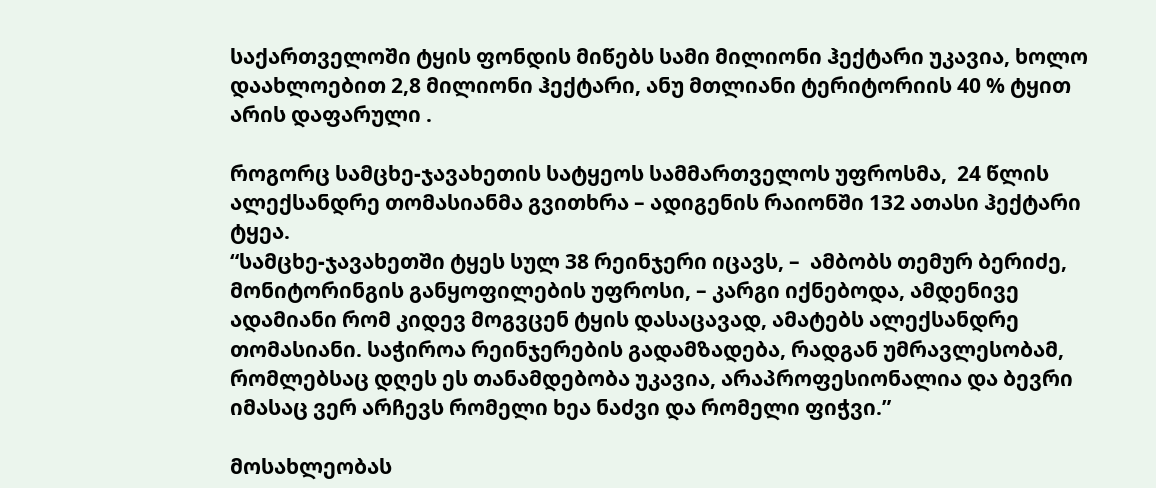საქართველოში ტყის ფონდის მიწებს სამი მილიონი ჰექტარი უკავია, ხოლო დაახლოებით 2,8 მილიონი ჰექტარი, ანუ მთლიანი ტერიტორიის 40 % ტყით არის დაფარული .

როგორც სამცხე-ჯავახეთის სატყეოს სამმართველოს უფროსმა,  24 წლის ალექსანდრე თომასიანმა გვითხრა – ადიგენის რაიონში 132 ათასი ჰექტარი ტყეა.
“სამცხე-ჯავახეთში ტყეს სულ 38 რეინჯერი იცავს, –  ამბობს თემურ ბერიძე, მონიტორინგის განყოფილების უფროსი, – კარგი იქნებოდა, ამდენივე ადამიანი რომ კიდევ მოგვცენ ტყის დასაცავად, ამატებს ალექსანდრე თომასიანი. საჭიროა რეინჯერების გადამზადება, რადგან უმრავლესობამ, რომლებსაც დღეს ეს თანამდებობა უკავია, არაპროფესიონალია და ბევრი იმასაც ვერ არჩევს რომელი ხეა ნაძვი და რომელი ფიჭვი.”

მოსახლეობას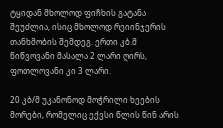ტყიდან მხოლოდ ფიჩხის გატანა შეუძლია, ისიც მხოლოდ რეიინჯერის თანხმობის შემდეგ. ერთი კბ.მ წიწვოვანი მასალა 2 ლარი ღირს, ფოთლოვანი კი 3 ლარი.

20 კბ/მ უკანონოდ მოჭრილი ხეების მორები, რომელიც ექვსი წლის წინ არის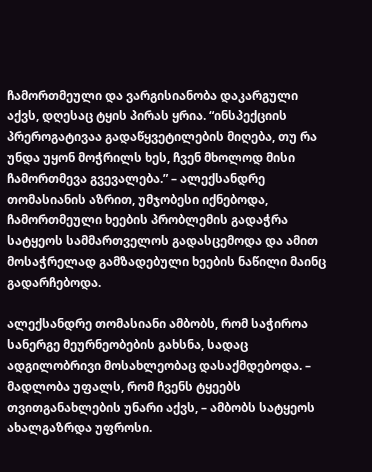ჩამორთმეული და ვარგისიანობა დაკარგული აქვს, დღესაც ტყის პირას ყრია. “ინსპექციის პრეროგატივაა გადაწყვეტილების მიღება, თუ რა უნდა უყონ მოჭრილს ხეს, ჩვენ მხოლოდ მისი ჩამორთმევა გვევალება.” – ალექსანდრე თომასიანის აზრით, უმჯობესი იქნებოდა, ჩამორთმეული ხეების პრობლემის გადაჭრა სატყეოს სამმართველოს გადასცემოდა და ამით მოსაჭრელად გამზადებული ხეების ნაწილი მაინც გადარჩებოდა.

ალექსანდრე თომასიანი ამბობს, რომ საჭიროა სანერგე მეურნეობების გახსნა, სადაც ადგილობრივი მოსახლეობაც დასაქმდებოდა. – მადლობა უფალს, რომ ჩვენს ტყეებს თვითგანახლების უნარი აქვს, – ამბობს სატყეოს ახალგაზრდა უფროსი.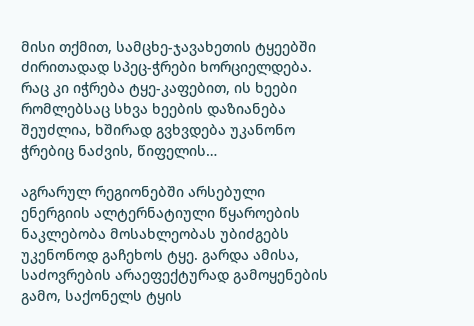მისი თქმით, სამცხე-ჯავახეთის ტყეებში ძირითადად სპეც-ჭრები ხორციელდება. რაც კი იჭრება ტყე-კაფებით, ის ხეები რომლებსაც სხვა ხეების დაზიანება შეუძლია, ხშირად გვხვდება უკანონო ჭრებიც ნაძვის, წიფელის…

აგრარულ რეგიონებში არსებული ენერგიის ალტერნატიული წყაროების ნაკლებობა მოსახლეობას უბიძგებს უკენონოდ გაჩეხოს ტყე. გარდა ამისა, საძოვრების არაეფექტურად გამოყენების გამო, საქონელს ტყის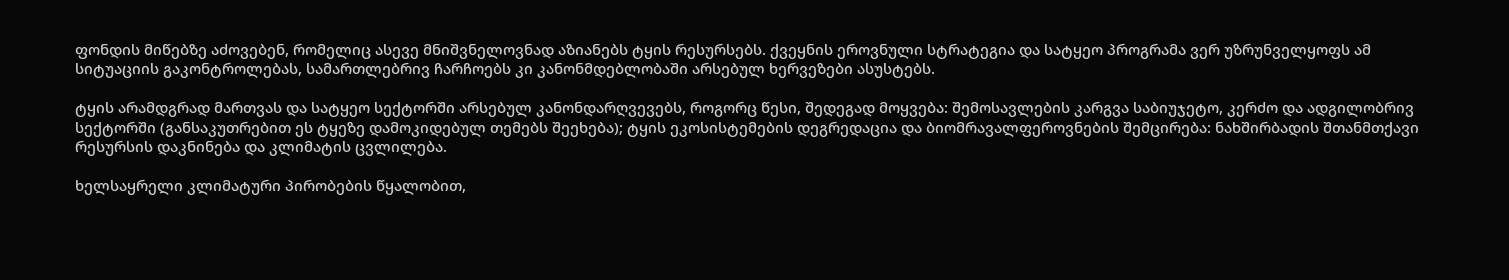ფონდის მიწებზე აძოვებენ, რომელიც ასევე მნიშვნელოვნად აზიანებს ტყის რესურსებს. ქვეყნის ეროვნული სტრატეგია და სატყეო პროგრამა ვერ უზრუნველყოფს ამ სიტუაციის გაკონტროლებას, სამართლებრივ ჩარჩოებს კი კანონმდებლობაში არსებულ ხერვეზები ასუსტებს.

ტყის არამდგრად მართვას და სატყეო სექტორში არსებულ კანონდარღვევებს, როგორც წესი, შედეგად მოყვება: შემოსავლების კარგვა საბიუჯეტო, კერძო და ადგილობრივ სექტორში (განსაკუთრებით ეს ტყეზე დამოკიდებულ თემებს შეეხება); ტყის ეკოსისტემების დეგრედაცია და ბიომრავალფეროვნების შემცირება: ნახშირბადის შთანმთქავი რესურსის დაკნინება და კლიმატის ცვლილება.

ხელსაყრელი კლიმატური პირობების წყალობით,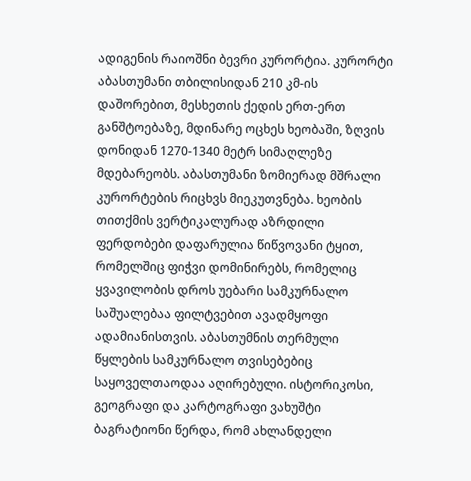ადიგენის რაიოშნი ბევრი კურორტია. კურორტი აბასთუმანი თბილისიდან 210 კმ-ის დაშორებით, მესხეთის ქედის ერთ-ერთ განშტოებაზე, მდინარე ოცხეს ხეობაში, ზღვის დონიდან 1270-1340 მეტრ სიმაღლეზე მდებარეობს. აბასთუმანი ზომიერად მშრალი კურორტების რიცხვს მიეკუთვნება. ხეობის თითქმის ვერტიკალურად აზრდილი ფერდობები დაფარულია წიწვოვანი ტყით, რომელშიც ფიჭვი დომინირებს, რომელიც ყვავილობის დროს უებარი სამკურნალო საშუალებაა ფილტვებით ავადმყოფი ადამიანისთვის. აბასთუმნის თერმული წყლების სამკურნალო თვისებებიც საყოველთაოდაა აღირებული. ისტორიკოსი, გეოგრაფი და კარტოგრაფი ვახუშტი ბაგრატიონი წერდა, რომ ახლანდელი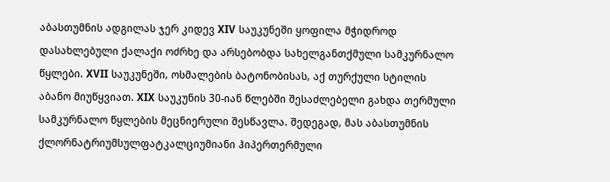აბასთუმნის ადგილას ჯერ კიდევ XIV საუკუნეში ყოფილა მჭიდროდ დასახლებული ქალაქი ოძრხე და არსებობდა სახელგანთქმული სამკურნალო წყლები. XVII საუკუნეში, ოსმალების ბატონობისას, აქ თურქული სტილის აბანო მიუწყვიათ. XIX საუკუნის 30-იან წლებში შესაძლებელი გახდა თერმული სამკურნალო წყლების მეცნიერული შესწავლა. შედეგად, მას აბასთუმნის ქლორნატრიუმსულფატკალციუმიანი ჰიპერთერმული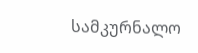სამკურნალო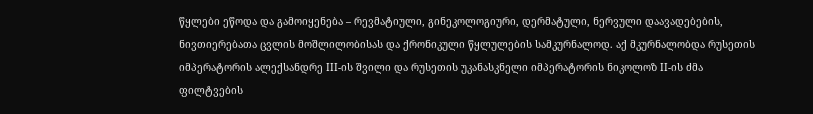წყლები ეწოდა და გამოიყენება – რევმატიული, გინეკოლოგიური, დერმატული, ნერვული დაავადებების, ნივთიერებათა ცვლის მოშლილობისას და ქრონიკული წყლულების სამკურნალოდ. აქ მკურნალობდა რუსეთის იმპერატორის ალექსანდრე III-ის შვილი და რუსეთის უკანასკნელი იმპერატორის ნიკოლოზ II-ის ძმა ფილტვების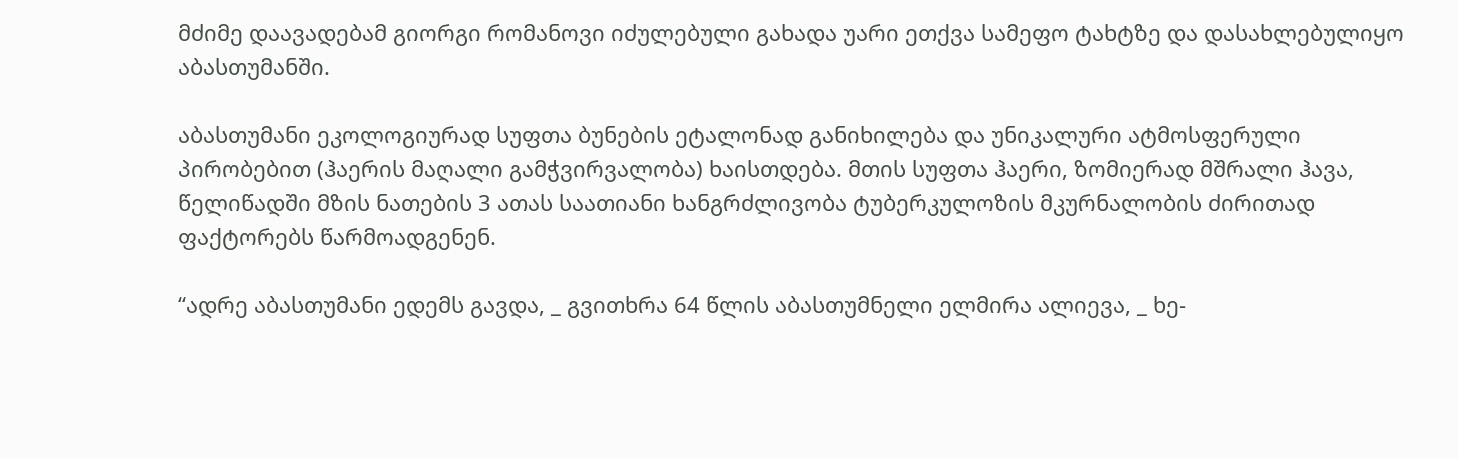მძიმე დაავადებამ გიორგი რომანოვი იძულებული გახადა უარი ეთქვა სამეფო ტახტზე და დასახლებულიყო აბასთუმანში.

აბასთუმანი ეკოლოგიურად სუფთა ბუნების ეტალონად განიხილება და უნიკალური ატმოსფერული პირობებით (ჰაერის მაღალი გამჭვირვალობა) ხაისთდება. მთის სუფთა ჰაერი, ზომიერად მშრალი ჰავა, წელიწადში მზის ნათების 3 ათას საათიანი ხანგრძლივობა ტუბერკულოზის მკურნალობის ძირითად ფაქტორებს წარმოადგენენ.

“ადრე აბასთუმანი ედემს გავდა, _ გვითხრა 64 წლის აბასთუმნელი ელმირა ალიევა, _ ხე-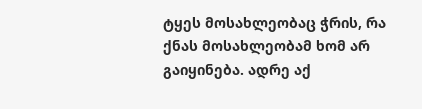ტყეს მოსახლეობაც ჭრის, რა ქნას მოსახლეობამ ხომ არ გაიყინება. ადრე აქ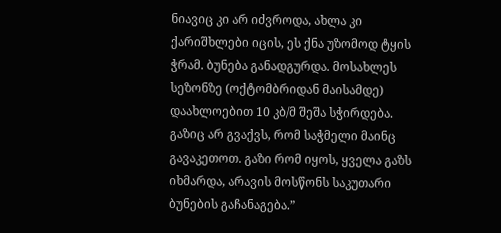ნიავიც კი არ იძვროდა, ახლა კი ქარიშხლები იცის, ეს ქნა უზომოდ ტყის ჭრამ. ბუნება განადგურდა. მოსახლეს სეზონზე (ოქტომბრიდან მაისამდე) დაახლოებით 10 კბ/მ შეშა სჭირდება. გაზიც არ გვაქვს, რომ საჭმელი მაინც გავაკეთოთ. გაზი რომ იყოს, ყველა გაზს იხმარდა, არავის მოსწონს საკუთარი ბუნების გაჩანაგება.”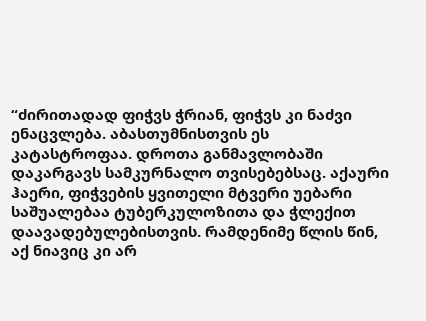“ძირითადად ფიჭვს ჭრიან, ფიჭვს კი ნაძვი ენაცვლება. აბასთუმნისთვის ეს კატასტროფაა. დროთა განმავლობაში დაკარგავს სამკურნალო თვისებებსაც. აქაური ჰაერი, ფიჭვების ყვითელი მტვერი უებარი საშუალებაა ტუბერკულოზითა და ჭლექით დაავადებულებისთვის. რამდენიმე წლის წინ, აქ ნიავიც კი არ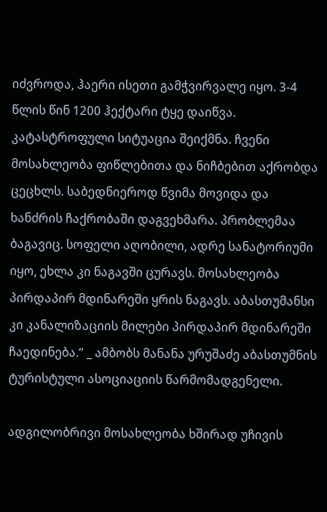იძვროდა, ჰაერი ისეთი გამჭვირვალე იყო. 3-4 წლის წინ 1200 ჰექტარი ტყე დაიწვა. კატასტროფული სიტუაცია შეიქმნა. ჩვენი მოსახლეობა ფიწლებითა და ნიჩბებით აქრობდა ცეცხლს. საბედნიეროდ წვიმა მოვიდა და ხანძრის ჩაქრობაში დაგვეხმარა. პრობლემაა ბაგავიც. სოფელი აღობილი, ადრე სანატორიუმი იყო, ეხლა კი ნაგავში ცურავს. მოსახლეობა პირდაპირ მდინარეში ყრის ნაგავს. აბასთუმანსი კი კანალიზაციის მილები პირდაპირ მდინარეში ჩაედინება.” _ ამბობს მანანა ურუშაძე აბასთუმნის ტურისტული ასოციაციის წარმომადგენელი.

ადგილობრივი მოსახლეობა ხშირად უჩივის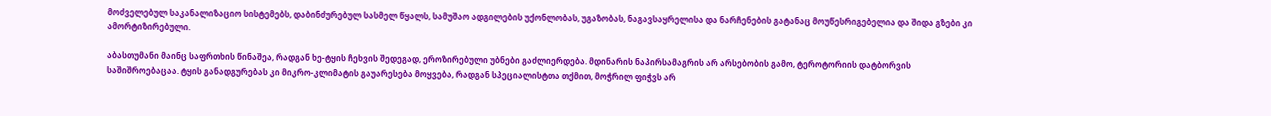მოძველებულ საკანალიზაციო სისტემებს, დაბინძურებულ სასმელ წყალს, სამუშაო ადგილების უქონლობას, უგაზობას, ნაგავსაყრელისა და ნარჩენების გატანაც მოუწესრიგებელია და შიდა გზები კი ამორტიზირებული.

აბასთუმანი მაინც საფრთხის წინაშეა, რადგან ხე-ტყის ჩეხვის შედეგად, ეროზირებული უბნები გაძლიერდება. მდინარის ნაპირსამაგრის არ არსებობის გამო, ტეროტორიის დატბორვის საშიშროებაცაა. ტყის განადგურებას კი მიკრო-კლიმატის გაუარესება მოყვება, რადგან სპეციალისტთა თქმით, მოჭრილ ფიჭვს არ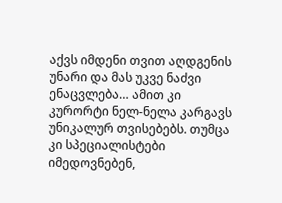აქვს იმდენი თვით აღდგენის უნარი და მას უკვე ნაძვი ენაცვლება… ამით კი კურორტი ნელ-ნელა კარგავს უნიკალურ თვისებებს. თუმცა კი სპეციალისტები იმედოვნებენ,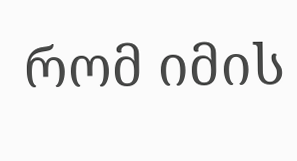რომ იმის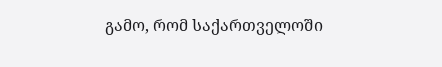გამო, რომ საქართველოში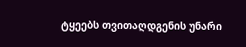ტყეებს თვითაღდგენის უნარი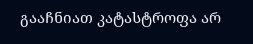გააჩნიათ კატასტროფა არ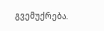გვემუქრება.